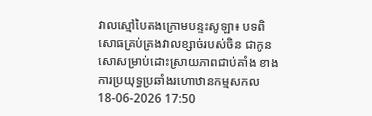វាលស្មៅបៃតងក្រោមបន្ទះសូឡា៖ បទពិសោធគ្រប់គ្រងវាលខ្សាច់របស់ចិន ជាកូនសោសម្រាប់ដោះស្រាយភាពជាប់គាំង ខាងការប្រយុទ្ធប្រឆាំងរហោឋានកម្មសកល
18-06-2026 17:50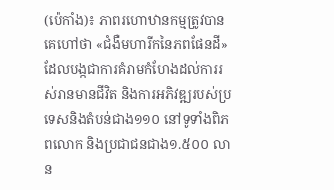(ប៉េកាំង)៖ ភាពរហោឋានកម្មត្រូវបានគេហៅថា «ជំងឺមហារីកនៃភពផែនដី» ដែលបង្កជាការគំរាមកំហែងដល់ការរស់រានមានជីវិត និងការអភិវឌ្ឍរបស់ប្រទេសនិងតំបន់ជាង១១០ នៅទូទាំងពិភពលោក និងប្រជាជនជាង១.៥០០ លាន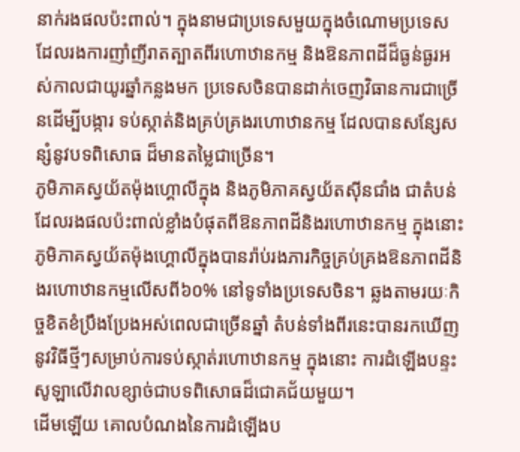នាក់រងផលប៉ះពាល់។ ក្នុងនាមជាប្រទេសមួយក្នុងចំណោមប្រទេស ដែលរងការញាំញីរាតត្បាតពីរហោឋានកម្ម និងឱនភាពដីដ៏ធ្ងន់ធ្ងរអស់កាលជាយូរឆ្នាំកន្លងមក ប្រទេសចិនបានដាក់ចេញវិធានការជាច្រើនដើម្បីបង្ការ ទប់ស្កាត់និងគ្រប់គ្រងរហោឋានកម្ម ដែលបានសន្សែសន្សំនូវបទពិសោធ ដ៏មានតម្លៃជាច្រើន។
ភូមិភាគស្វយ័តម៉ុងហ្គោលីក្នុង និងភូមិភាគស្វយ័តស៊ីនជាំង ជាតំបន់ដែលរងផលប៉ះពាល់ខ្លាំងបំផុតពីឱនភាពដីនិងរហោឋានកម្ម ក្នុងនោះភូមិភាគស្វយ័តម៉ុងហ្គោលីក្នុងបានរ៉ាប់រងភារកិច្ចគ្រប់គ្រងឱនភាពដីនិងរហោឋានកម្មលើសពី៦០% នៅទូទាំងប្រទេសចិន។ ឆ្លងតាមរយៈកិច្ចខិតខំប្រឹងប្រែងអស់ពេលជាច្រើនឆ្នាំ តំបន់ទាំងពីរនេះបានរកឃើញនូវវិធីថ្មីៗសម្រាប់ការទប់ស្កាត់រហោឋានកម្ម ក្នុងនោះ ការដំឡើងបន្ទះសូឡាលើវាលខ្សាច់ជាបទពិសោធដ៏ជោគជ័យមួយ។
ដើមឡើយ គោលបំណងនៃការដំឡើងប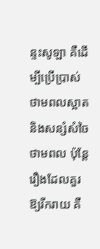ន្ទះសូឡា គឺដើម្បីប្រើប្រាស់ថាមពលស្អាតនិងសន្សំសំចៃថាមពល ប៉ុន្តែរឿងដែលគួរឱ្យរីករាយ គឺ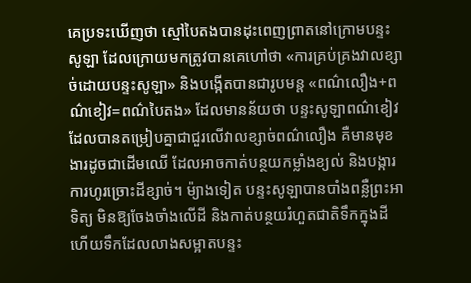គេប្រទះឃើញថា ស្មៅបៃតងបានដុះពេញព្រាតនៅក្រោមបន្ទះសូឡា ដែលក្រោយមកត្រូវបានគេហៅថា «ការគ្រប់គ្រងវាលខ្សាច់ដោយបន្ទះសូឡា» និងបង្កើតបានជារូបមន្ត «ពណ៌លឿង+ពណ៌ខៀវ=ពណ៌បៃតង» ដែលមានន័យថា បន្ទះសូឡាពណ៌ខៀវ ដែលបានតម្រៀបគ្នាជាជួរលើវាលខ្សាច់ពណ៌លឿង គឺមានមុខងារដូចជាដើមឈើ ដែលអាចកាត់បន្ថយកម្លាំងខ្យល់ និងបង្ការការហូរច្រោះដីខ្សាច់។ ម៉្យាងទៀត បន្ទះសូឡាបានបាំងពន្លឺព្រះអាទិត្យ មិនឱ្យចែងចាំងលើដី និងកាត់បន្ថយរំហួតជាតិទឹកក្នុងដី ហើយទឹកដែលលាងសម្អាតបន្ទះ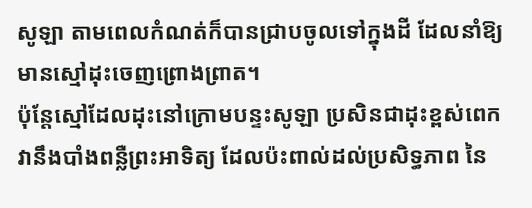សូឡា តាមពេលកំណត់ក៏បានជ្រាបចូលទៅក្នុងដី ដែលនាំឱ្យមានស្មៅដុះចេញព្រោងព្រាត។
ប៉ុន្តែស្មៅដែលដុះនៅក្រោមបន្ទះសូឡា ប្រសិនជាដុះខ្ពស់ពេក វានឹងបាំងពន្លឺព្រះអាទិត្យ ដែលប៉ះពាល់ដល់ប្រសិទ្ធភាព នៃ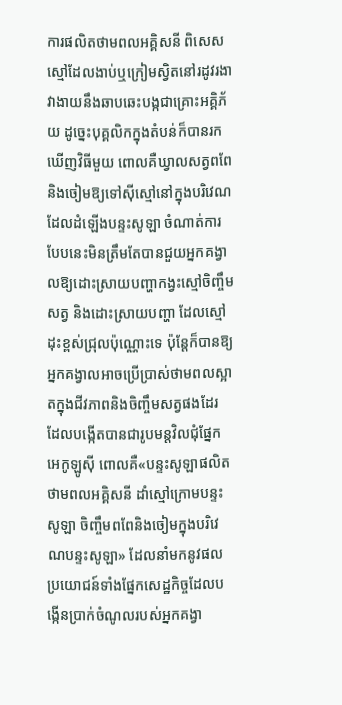ការផលិតថាមពលអគ្គិសនី ពិសេសស្មៅដែលងាប់ឬក្រៀមស្វិតនៅរដូវរងា វាងាយនឹងឆាបឆេះបង្កជាគ្រោះអគ្គិភ័យ ដូច្នេះបុគ្គលិកក្នុងតំបន់ក៏បានរកឃើញវិធីមួយ ពោលគឺឃ្វាលសត្វពពែនិងចៀមឱ្យទៅស៊ីស្មៅនៅក្នុងបរិវេណដែលដំឡើងបន្ទះសូឡា ចំណាត់ការបែបនេះមិនត្រឹមតែបានជួយអ្នកគង្វាលឱ្យដោះស្រាយបញ្ហាកង្វះស្មៅចិញ្ចឹមសត្វ និងដោះស្រាយបញ្ហា ដែលស្មៅដុះខ្ពស់ជ្រុលប៉ុណ្ណោះទេ ប៉ុន្តែក៏បានឱ្យអ្នកគង្វាលអាចប្រើប្រាស់ថាមពលស្អាតក្នុងជីវភាពនិងចិញ្ចឹមសត្វផងដែរ ដែលបង្កើតបានជារូបមន្តវិលជុំផ្នែកអេកូឡូស៊ី ពោលគឺ«បន្ទះសូឡាផលិតថាមពលអគ្គិសនី ដាំស្មៅក្រោមបន្ទះសូឡា ចិញ្ចឹមពពែនិងចៀមក្នុងបរិវេណបន្ទះសូឡា» ដែលនាំមកនូវផលប្រយោជន៍ទាំងផ្នែកសេដ្ឋកិច្ចដែលបង្កើនប្រាក់ចំណូលរបស់អ្នកគង្វា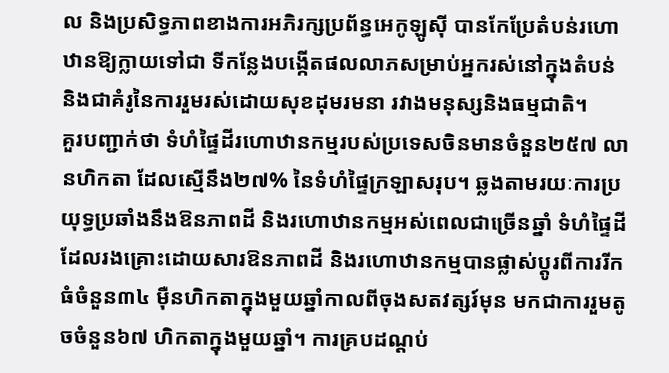ល និងប្រសិទ្ធភាពខាងការអភិរក្សប្រព័ន្ធអេកូឡូស៊ី បានកែប្រែតំបន់រហោឋានឱ្យក្លាយទៅជា ទីកន្លែងបង្កើតផលលាភសម្រាប់អ្នករស់នៅក្នុងតំបន់ និងជាគំរូនៃការរួមរស់ដោយសុខដុមរមនា រវាងមនុស្សនិងធម្មជាតិ។
គួរបញ្ជាក់ថា ទំហំផ្ទៃដីរហោឋានកម្មរបស់ប្រទេសចិនមានចំនួន២៥៧ លានហិកតា ដែលស្មើនឹង២៧% នៃទំហំផ្ទៃក្រឡាសរុប។ ឆ្លងតាមរយៈការប្រយុទ្ធប្រឆាំងនឹងឱនភាពដី និងរហោឋានកម្មអស់ពេលជាច្រើនឆ្នាំ ទំហំផ្ទៃដីដែលរងគ្រោះដោយសារឱនភាពដី និងរហោឋានកម្មបានផ្លាស់ប្តូរពីការរីកធំចំនួន៣៤ ម៉ឺនហិកតាក្នុងមួយឆ្នាំកាលពីចុងសតវត្សរ៍មុន មកជាការរួមតូចចំនួន៦៧ ហិកតាក្នុងមួយឆ្នាំ។ ការគ្របដណ្តប់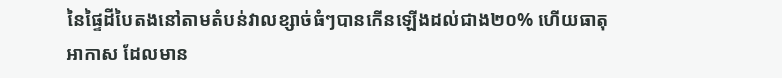នៃផ្ទៃដីបៃតងនៅតាមតំបន់វាលខ្សាច់ធំៗបានកើនឡើងដល់ជាង២០% ហើយធាតុអាកាស ដែលមាន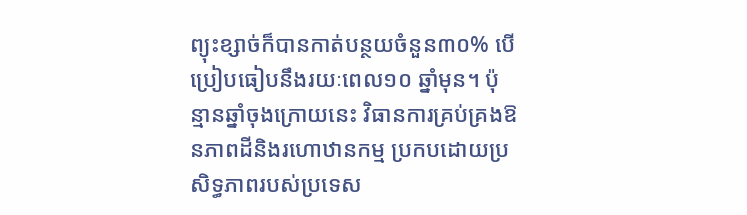ព្យុះខ្សាច់ក៏បានកាត់បន្ថយចំនួន៣០% បើប្រៀបធៀបនឹងរយៈពេល១០ ឆ្នាំមុន។ ប៉ុន្មានឆ្នាំចុងក្រោយនេះ វិធានការគ្រប់គ្រងឱនភាពដីនិងរហោឋានកម្ម ប្រកបដោយប្រសិទ្ធភាពរបស់ប្រទេស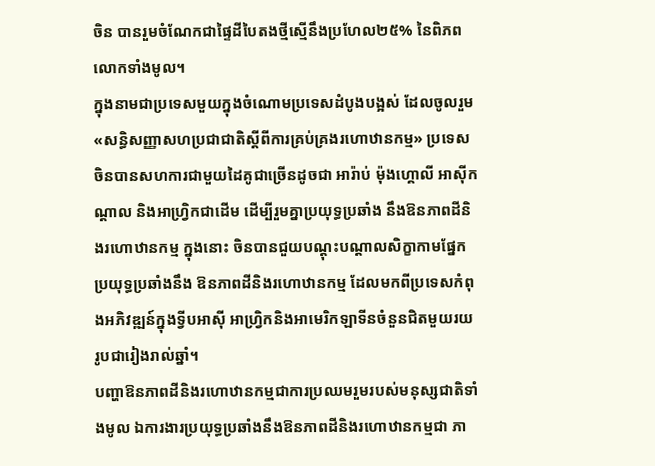ចិន បានរួមចំណែកជាផ្ទៃដីបៃតងថ្មីស្មើនឹងប្រហែល២៥% នៃពិភពលោកទាំងមូល។
ក្នុងនាមជាប្រទេសមួយក្នុងចំណោមប្រទេសដំបូងបង្អស់ ដែលចូលរួម«សន្ធិសញ្ញាសហប្រជាជាតិស្តីពីការគ្រប់គ្រងរហោឋានកម្ម» ប្រទេសចិនបានសហការជាមួយដៃគូជាច្រើនដូចជា អារ៉ាប់ ម៉ុងហ្គោលី អាស៊ីកណ្តាល និងអាហ្វ្រិកជាដើម ដើម្បីរួមគ្នាប្រយុទ្ធប្រឆាំង នឹងឱនភាពដីនិងរហោឋានកម្ម ក្នុងនោះ ចិនបានជួយបណ្តុះបណ្តាលសិក្ខាកាមផ្នែកប្រយុទ្ធប្រឆាំងនឹង ឱនភាពដីនិងរហោឋានកម្ម ដែលមកពីប្រទេសកំពុងអភិវឌ្ឍន៍ក្នុងទ្វីបអាស៊ី អាហ្វ្រិកនិងអាមេរិកឡាទីនចំនួនជិតមួយរយរូបជារៀងរាល់ឆ្នាំ។
បញ្ហាឱនភាពដីនិងរហោឋានកម្មជាការប្រឈមរួមរបស់មនុស្សជាតិទាំងមូល ឯការងារប្រយុទ្ធប្រឆាំងនឹងឱនភាពដីនិងរហោឋានកម្មជា ភា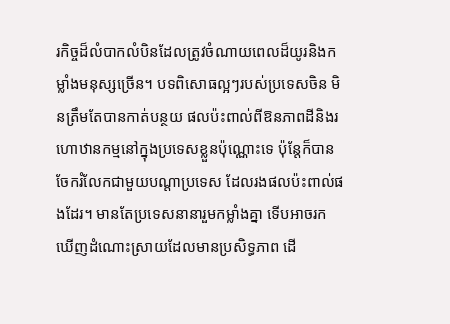រកិច្ចដ៏លំបាកលំបិនដែលត្រូវចំណាយពេលដ៏យូរនិងកម្លាំងមនុស្សច្រើន។ បទពិសោធល្អៗរបស់ប្រទេសចិន មិនត្រឹមតែបានកាត់បន្ថយ ផលប៉ះពាល់ពីឱនភាពដីនិងរហោឋានកម្មនៅក្នុងប្រទេសខ្លួនប៉ុណ្ណោះទេ ប៉ុន្តែក៏បានចែករំលែកជាមួយបណ្តាប្រទេស ដែលរងផលប៉ះពាល់ផងដែរ។ មានតែប្រទេសនានារួមកម្លាំងគ្នា ទើបអាចរកឃើញដំណោះស្រាយដែលមានប្រសិទ្ធភាព ដើ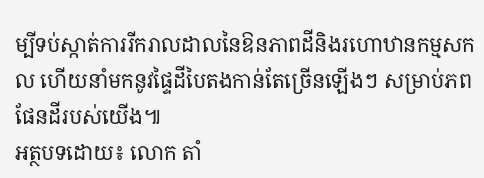ម្បីទប់ស្កាត់ការរីករាលដាលនៃឱនភាពដីនិងរហោឋានកម្មសកល ហើយនាំមកនូវផ្ទៃដីបៃតងកាន់តែច្រើនឡើងៗ សម្រាប់ភពផែនដីរបស់យើង៕
អត្ថបទដោយ៖ លោក តាំ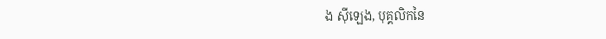ង ស៊ីឡេង, បុគ្គលិកនៃ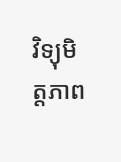វិទ្យុមិត្តភាព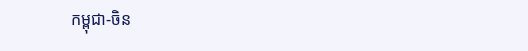កម្ពុជា-ចិន